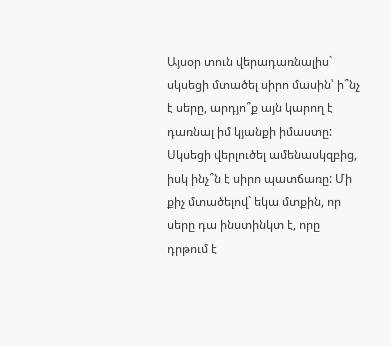Այսօր տուն վերադառնալիս` սկսեցի մտածել սիրո մասին՝ ի՞նչ է սերը, արդյո՞ք այն կարող է դառնալ իմ կյանքի իմաստը: Սկսեցի վերլուծել ամենասկզբից, իսկ ինչ՞ն է սիրո պատճառը: Մի քիչ մտածելով` եկա մտքին, որ սերը դա ինստինկտ է, որը դրթում է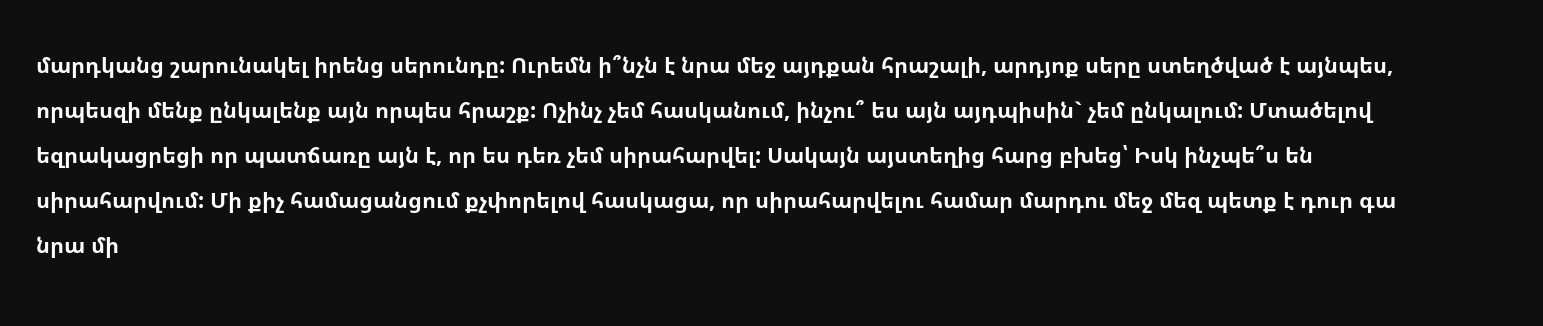մարդկանց շարունակել իրենց սերունդը: Ուրեմն ի՞նչն է նրա մեջ այդքան հրաշալի, արդյոք սերը ստեղծված է այնպես, որպեսզի մենք ընկալենք այն որպես հրաշք: Ոչինչ չեմ հասկանում, ինչու՞ ես այն այդպիսին` չեմ ընկալում: Մտածելով եզրակացրեցի որ պատճառը այն է, որ ես դեռ չեմ սիրահարվել: Սակայն այստեղից հարց բխեց՝ Իսկ ինչպե՞ս են սիրահարվում: Մի քիչ համացանցում քչփորելով հասկացա, որ սիրահարվելու համար մարդու մեջ մեզ պետք է դուր գա նրա մի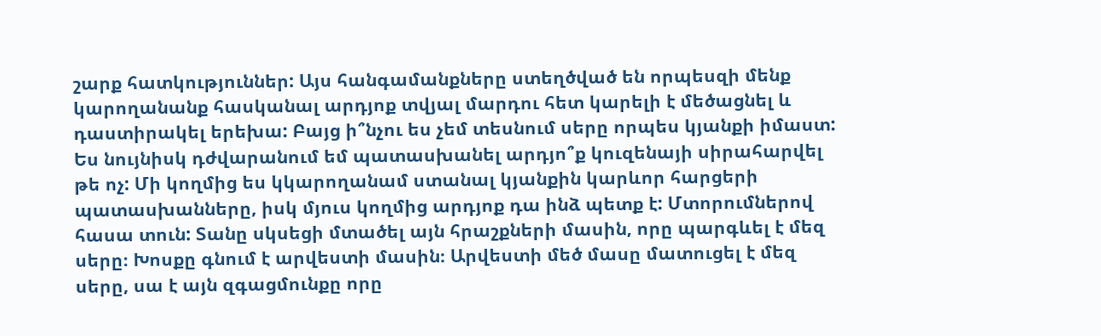շարք հատկություններ: Այս հանգամանքները ստեղծված են որպեսզի մենք կարողանանք հասկանալ արդյոք տվյալ մարդու հետ կարելի է մեծացնել և դաստիրակել երեխա: Բայց ի՞նչու ես չեմ տեսնում սերը որպես կյանքի իմաստ: Ես նույնիսկ դժվարանում եմ պատասխանել արդյո՞ք կուզենայի սիրահարվել թե ոչ: Մի կողմից ես կկարողանամ ստանալ կյանքին կարևոր հարցերի պատասխանները, իսկ մյուս կողմից արդյոք դա ինձ պետք է: Մտորումներով հասա տուն: Տանը սկսեցի մտածել այն հրաշքների մասին, որը պարգևել է մեզ սերը։ Խոսքը գնում է արվեստի մասին։ Արվեստի մեծ մասը մատուցել է մեզ սերը, սա է այն զգացմունքը որը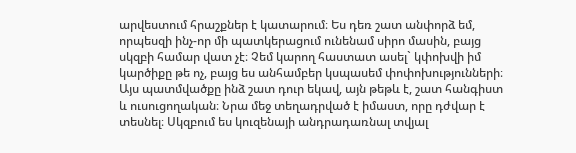արվեստում հրաշքներ է կատարում։ Ես դեռ շատ անփորձ եմ, որպեսզի ինչ-որ մի պատկերացում ունենամ սիրո մասին, բայց սկզբի համար վատ չէ։ Չեմ կարող հաստատ ասել` կփոխվի իմ կարծիքը թե ոչ, բայց ես անհամբեր կսպասեմ փոփոխությունների։
Այս պատմվածքը ինձ շատ դուր եկավ, այն թեթև է, շատ հանգիստ և ուսուցողական։ Նրա մեջ տեղադրված է իմաստ, որը դժվար է տեսնել։ Սկզբում ես կուզենայի անդրադառնալ տվյալ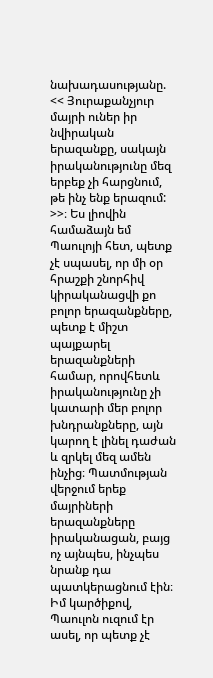նախադասությանը. << Յուրաքանչյուր մայրի ուներ իր նվիրական երազանքը, սակայն իրականությունը մեզ երբեք չի հարցնում, թե ինչ ենք երազում: >>։ Ես լիովին համաձայն եմ Պաուլոյի հետ, պետք չէ սպասել, որ մի օր հրաշքի շնորհիվ կիրականացվի քո բոլոր երազանքները, պետք է միշտ պայքարել երազանքների համար, որովհետև իրականությունը չի կատարի մեր բոլոր խնդրանքները, այն կարող է լինել դաժան և զրկել մեզ ամեն ինչից։ Պատմության վերջում երեք մայրիների երազանքները իրականացան, բայց ոչ այնպես, ինչպես նրանք դա պատկերացնում էին։ Իմ կարծիքով, Պաուլոն ուզում էր ասել, որ պետք չէ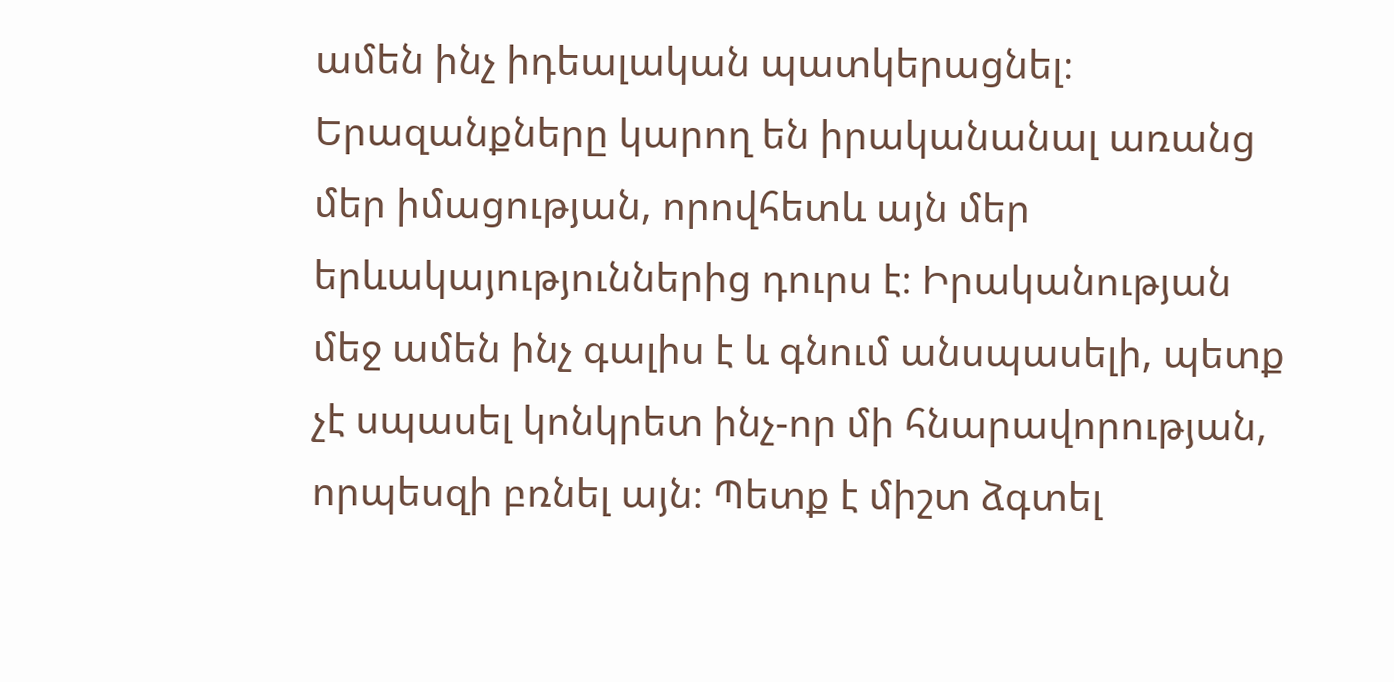ամեն ինչ իդեալական պատկերացնել։ Երազանքները կարող են իրականանալ առանց մեր իմացության, որովհետև այն մեր երևակայություններից դուրս է։ Իրականության մեջ ամեն ինչ գալիս է և գնում անսպասելի, պետք չէ սպասել կոնկրետ ինչ-որ մի հնարավորության, որպեսզի բռնել այն։ Պետք է միշտ ձգտել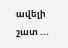ավելի շատ ...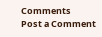Comments
Post a Comment